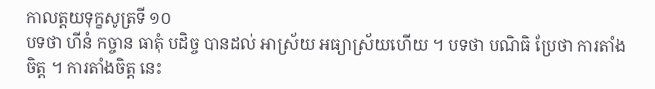កាលត្តយទុក្ខសូត្រទី ១០
បទថា ហីនំ កច្ចាន ធាតុំ បដិច្ច បានដល់ អាស្រ័យ អធ្យាស្រ័យហើយ ។ បទថា បណិធិ ប្រែថា ការតាំងចិត្ត ។ ការតាំងចិត្ត នេះ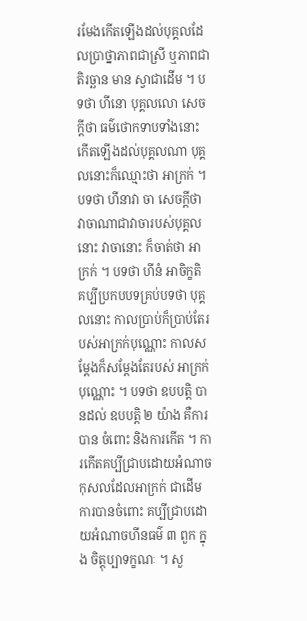រមែងកើតឡើងដល់បុគ្គលដែលប្រាថ្នាភាពជាស្រី ឬភាពជាតិរច្ឆាន មាន ស្វាជាដើម ។ បទថា ហីនោ បុគ្គលលោ សេចក្តីថា ធម៌ថោកទាបទាំងនោះ កើតឡើងដល់បុគ្គលណា បុគ្គលនោះក៏ឈ្មោះថា អាក្រក់ ។ បទថា ហីនាវា ចា សេចក្តីថា វាចាណាជាវាចារបស់បុគ្គលនោះ វាចានោះ ក៏ចាត់ថា អាក្រក់ ។ បទថា ហីនំ អាចិក្ខតិ គប្បីប្រកបបទគ្រប់បទថា បុគ្គលនោះ កាលប្រាប់ក៏ប្រាប់តែរបស់អាក្រក់បុណ្ណោះ កាលសម្តែងក៏សម្តែងតែរបស់ អាក្រក់បុណ្ណោះ ។ បទថា ឧបបត្តិ បានដល់ ឧបបត្តិ ២ យ៉ាង គឺការបាន ចំពោះ និងការកើត ។ ការកើតគប្បីជ្រាបដោយអំណាចកុសលដែលអាក្រក់ ជាដើម ការបានចំពោះ គប្បីជ្រាបដោយអំណាចហីនធម៌ ៣ ពួក ក្នុង ចិត្តុប្បាទក្ខណៈ ។ សួ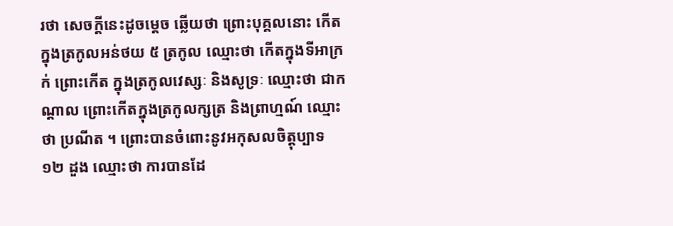រថា សេចក្តីនេះដូចម្តេច ឆ្លើយថា ព្រោះបុគ្គលនោះ កើតក្នុងត្រកូលអន់ថយ ៥ ត្រកូល ឈ្មោះថា កើតក្នុងទីអាក្រក់ ព្រោះកើត ក្នុងត្រកូលវេស្សៈ និងសូទ្រៈ ឈ្មោះថា ជាកណ្តាល ព្រោះកើតក្នុងត្រកូលក្សត្រ និងព្រាហ្មណ៍ ឈ្មោះថា ប្រណីត ។ ព្រោះបានចំពោះនូវអកុសលចិត្តុប្បាទ ១២ ដួង ឈ្មោះថា ការបានដែ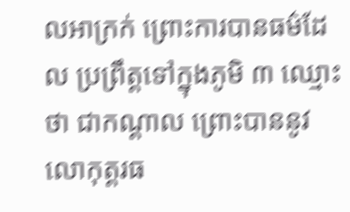លអាក្រក់ ព្រោះការបានធម៌ដែល ប្រព្រឹត្តទៅក្នុងភូមិ ៣ ឈ្មោះថា ជាកណ្តាល ព្រោះបាននូវលោកុត្តរធ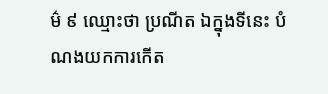ម៌ ៩ ឈ្មោះថា ប្រណីត ឯក្នុងទីនេះ បំណងយកការកើត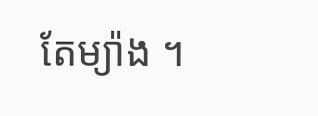តែម្យ៉ាង ។